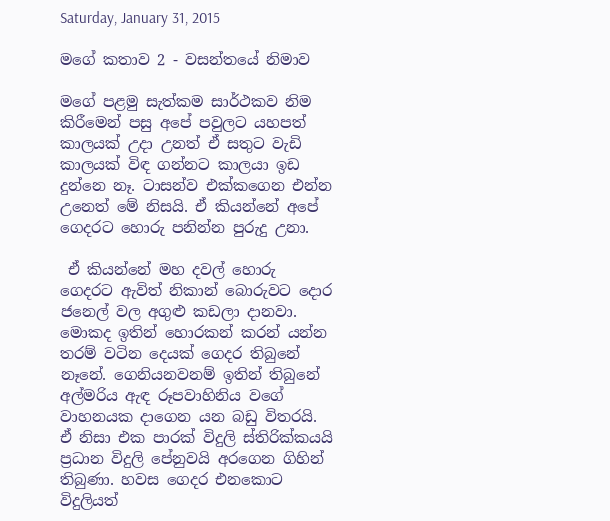Saturday, January 31, 2015

මගේ කතාව 2 - වසන්තයේ නිමාව

මගේ පළමු සැත්කම සාර්ථකව නිම කිරීමෙන් පසු අපේ පවුලට යහපත් කාලයක් උදා උනත් ඒ සතුට වැඩි කාලයක් විඳ ගන්නට කාලයා ඉඩ දුන්නෙ නෑ. ටාසන්ව එක්කගෙන එන්න උනෙත් මේ නිසයි. ඒ කියන්නේ අපේ ගෙදරට හොරු පනින්න පුරුදු උනා.

 ඒ කියන්නේ මහ දවල් හොරු ගෙදරට ඇවිත් නිකාන් බොරුවට දොර ජනෙල් වල අගුළු කඩලා දානවා. මොකද ඉතින් හොරකන් කරන් යන්න තරම් වටින දෙයක් ගෙදර තිබුනේ නෑනේ. ගෙනියනවනම් ඉතින් තිබුනේ අල්මරිය ඇඳ රූපවාහිනිය වගේ වාහනයක දාගෙන යන බඩු විතරයි. ඒ නිසා එක පාරක් විදුලි ස්තිරික්කයයි ප්‍රධාන විදුලි පේනුවයි අරගෙන ගිහින් තිබුණා. හවස ගෙදර එනකොට විදුලියත්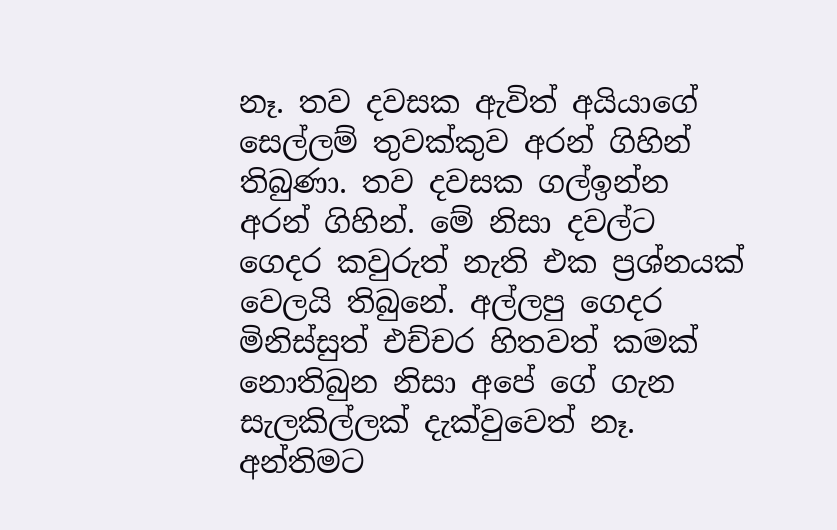නෑ. තව දවසක ඇවිත් අයියාගේ සෙල්ලම් තුවක්කුව අරන් ගිහින් තිබුණා. තව දවසක ගල්ඉන්න අරන් ගිහින්. මේ නිසා දවල්ට ගෙදර කවුරුත් නැති එක ප්‍රශ්නයක් වෙලයි තිබුනේ. අල්ලපු ගෙදර මිනිස්සුත් එච්චර හිතවත් කමක් නොතිබුන නිසා අපේ ගේ ගැන සැලකිල්ලක් දැක්වුවෙත් නෑ. අන්තිමට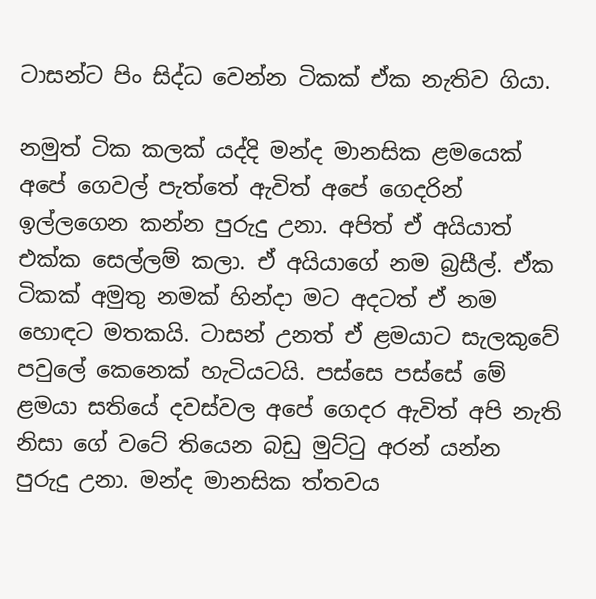ටාසන්ට පිං සිද්ධ වෙන්න ටිකක් ඒක නැතිව ගියා.

නමුත් ටික කලක් යද්දි මන්ද මානසික ළමයෙක් අපේ ගෙවල් පැත්තේ ඇවිත් අපේ ගෙදරින් ඉල්ලගෙන කන්න පුරුදු උනා. අපිත් ඒ අයියාත් එක්ක සෙල්ලම් කලා. ඒ අයියාගේ නම බ්‍රසීල්. ඒක ටිකක් අමුතු නමක් හින්දා මට අදටත් ඒ නම හොඳට මතකයි. ටාසන් උනත් ඒ ළමයාට සැලකුවේ පවුලේ කෙනෙක් හැටියටයි. පස්සෙ පස්සේ මේ ළමයා සතියේ දවස්වල අපේ ගෙදර ඇවිත් අපි නැති නිසා ගේ වටේ තියෙන බඩු මුට්ටු අරන් යන්න පුරුදු උනා. මන්ද මානසික ත්තවය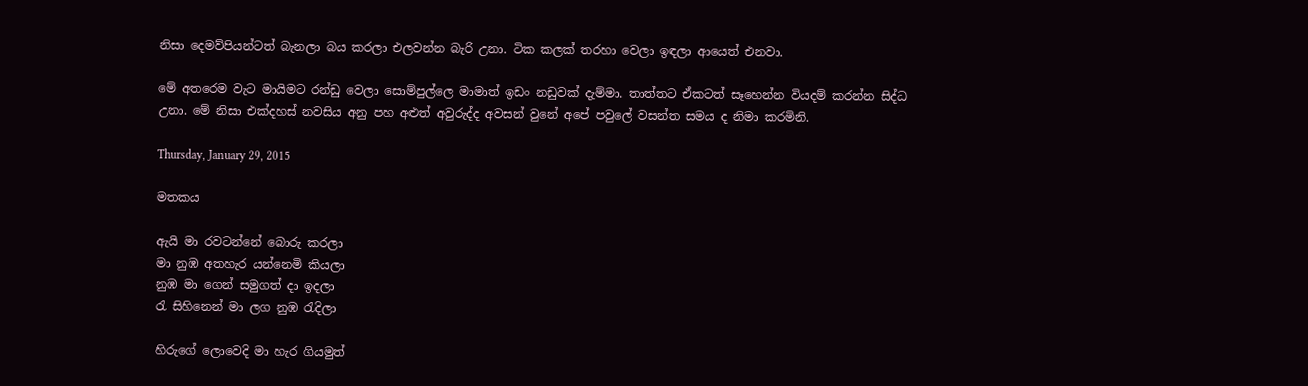නිසා දෙමව්පියන්ටත් බැනලා බය කරලා එලවන්න බැරි උනා. ටික කලක් තරහා වෙලා ඉඳලා ආයෙත් එනවා.

මේ අතරෙම වැට මායිමට රන්ඩු වෙලා සොම්පුල්ලෙ මාමාත් ඉඩං නඩුවක් දැම්මා. තාත්තට ඒකටත් සෑහෙන්න වියදම් කරන්න සිද්ධ උනා. මේ නිසා එක්දහස් නවසිය අනු පහ අළුත් අවුරුද්ද අවසන් වුනේ අපේ පවුලේ වසන්ත සමය ද නිමා කරමිනි.

Thursday, January 29, 2015

මතකය

ඇයි මා රවටන්නේ බොරු කරලා
මා නුඹ අතහැර යන්නෙමි කියලා
නුඹ මා ගෙන් සමුගත් දා ඉදලා
රැ සිහිනෙන් මා ලග නුඹ රැදිලා

හිරුගේ ලොවෙදි මා හැර ගියමුත්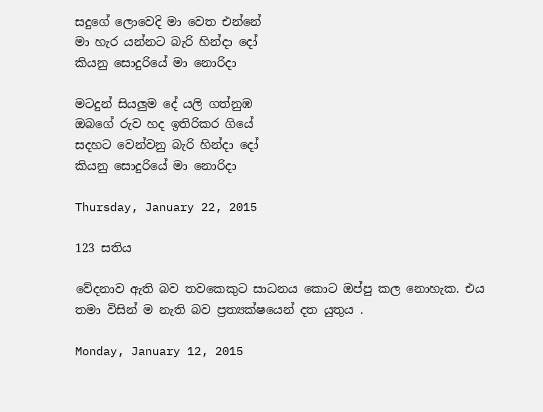සදුගේ ලොවෙදි මා වෙත එන්නේ
මා හැර යන්නට බැරි හින්දා දෝ
කියනු සොදුරියේ මා නොරිදා

මටදුන් සියලුම දේ යලි ගත්නුඹ
ඔබගේ රුව හද ඉතිරිකර ගියේ
සදහට වෙන්වනු බැරි හින්දා දෝ
කියනු සොදුරියේ මා නොරිදා

Thursday, January 22, 2015

123 සතිය

වේදනාව ඇති බව තවකෙකුට සාධනය කොට ඔප්පු කල නොහැක. එය තමා විසින් ම නැති බව ප්‍රත්‍යක්ෂයෙන් දත යුතුය .

Monday, January 12, 2015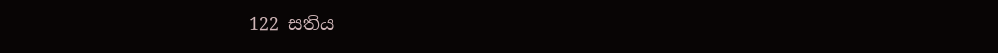122 සතිය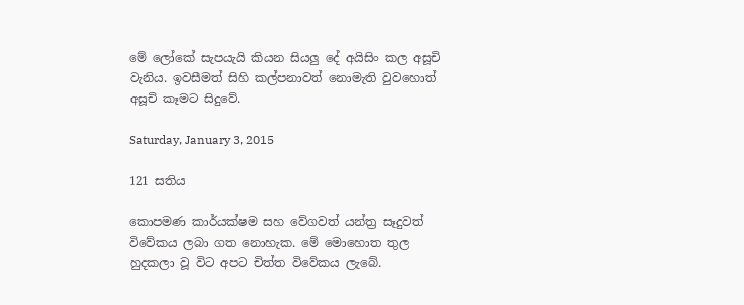මේ ලෝකේ සැපයැයි කියන සියලු දේ අයිසිං කල අසූචි වැනිය. ඉවසීමත් සිහි කල්පනාවත් නොමැති වුවහොත් අසූචි කෑමට සිදුවේ.

Saturday, January 3, 2015

121 සතිය

කොපමණ කාර්යක්ෂම සහ වේගවත් යන්ත්‍ර සෑදුවත් විවේකය ලබා ගත නොහැක. මේ මොහොත තුල හුදකලා වූ විට අපට චිත්ත විවේකය ලැබේ.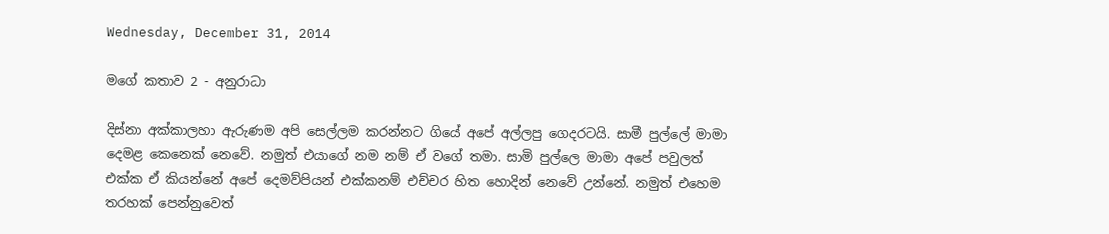Wednesday, December 31, 2014

මගේ කතාව 2 - අනුරාධා

දිස්නා අක්කාලහා ඇරුණම අපි සෙල්ලම කරන්නට ගියේ අපේ අල්ලපු ගෙදරටයි. සාමී පුල්ලේ මාමා දෙමළ කෙනෙක් නෙවේ. නමුත් එයාගේ නම නම් ඒ වගේ තමා. සාමි පුල්ලෙ මාමා අපේ පවුලත් එක්ක ඒ කියන්නේ අපේ දෙමව්පියන් එක්කනම් එච්චර හිත හොදින් නෙවේ උන්නේ. නමුත් එහෙම තරහක් පෙන්නුවෙත්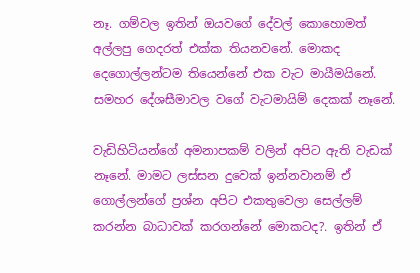නෑ. ගම්වල ඉතින් ඔයවගේ දේවල් කොහොමත් අල්ලපු ගෙදරත් එක්ක තියනවනේ. මොකද දෙගොල්ලන්ටම තියෙන්නේ එක වැට මායීමයිනේ. සමහර දේශසීමාවල වගේ වැටමායිම් දෙකක් නෑනේ.

වැඩිහිටියන්ගේ අමනාපකම් වලින් අපිට ඇති වැඩක් නෑනේ. මාමට ලස්සන දුවෙක් ඉන්නවානම් ඒ ගොල්ලන්ගේ ප්‍රශ්න අපිට එකතුවෙලා සෙල්ලම් කරන්න බාධාවක් කරගන්නේ මොකටද?. ඉතින් ඒ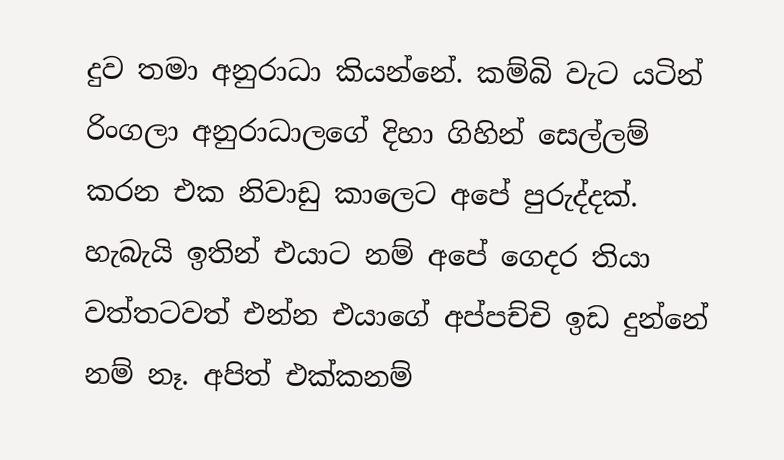දුව තමා අනුරාධා කියන්නේ. කම්බි වැට යටින් රිංගලා අනුරාධාලගේ දිහා ගිහින් සෙල්ලම් කරන එක නිවාඩු කාලෙට අපේ පුරුද්දක්. හැබැයි ඉතින් එයාට නම් අපේ ගෙදර තියා වත්තටවත් එන්න එයාගේ අප්පච්චි ඉඩ දුන්නේ නම් නෑ. අපිත් එක්කනම්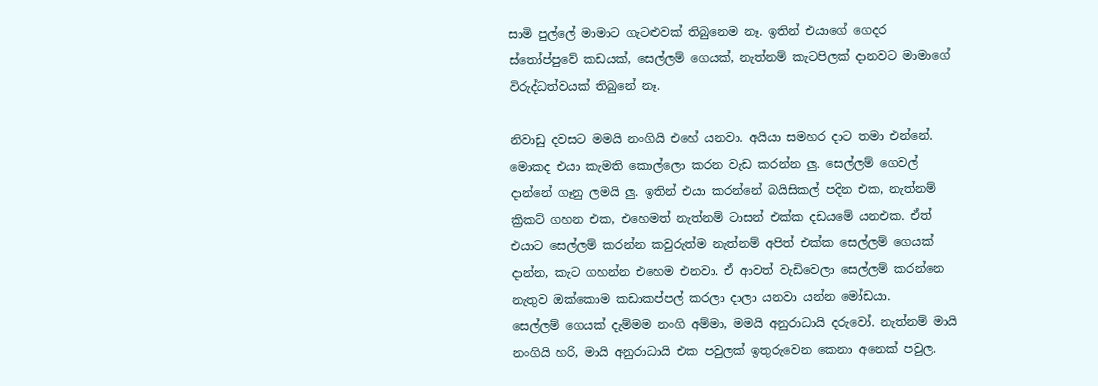සාමි පුල්ලේ මාමාට ගැටළුවක් තිබුනෙම නෑ. ඉතින් එයාගේ ගෙදර ස්තෝප්පුවේ කඩයක්, සෙල්ලම් ගෙයක්, නැත්නම් කැටපිලක් දානවට මාමාගේ විරුද්ධත්වයක් තිබුනේ නෑ.

නිවාඩු දවසට මමයි නංගියි එහේ යනවා. අයියා සමහර දාට තමා එන්නේ. මොකද එයා කැමති කොල්ලො කරන වැඩ කරන්න ලු. සෙල්ලම් ගෙවල් දාන්නේ ගෑනු ලමයි ලු. ඉතින් එයා කරන්නේ බයිසිකල් පදින එක, නැත්නම් ක්‍රිකට් ගහන එක, එහෙමත් නැත්නම් ටාසන් එක්ක දඩයමේ යනඑක. ඒත් එයාට සෙල්ලම් කරන්න කවුරුත්ම නැත්නම් අපිත් එක්ක සෙල්ලම් ගෙයක් දාන්න, කැට ගහන්න එහෙම එනවා. ඒ ආවත් වැඩිවෙලා සෙල්ලම් කරන්නෙ නැතුව ඔක්කොම කඩාකප්පල් කරලා දාලා යනවා යන්න මෝඩයා.
සෙල්ලම් ගෙයක් දැම්මම නංගි අම්මා, මමයි අනුරාධායි දරුවෝ. නැත්නම් මායි නංගියි හරි, මායි අනුරාධායි එක පවුලක් ඉතුරුවෙන කෙනා අනෙක් පවුල.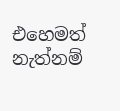එහෙමත් නැත්නම්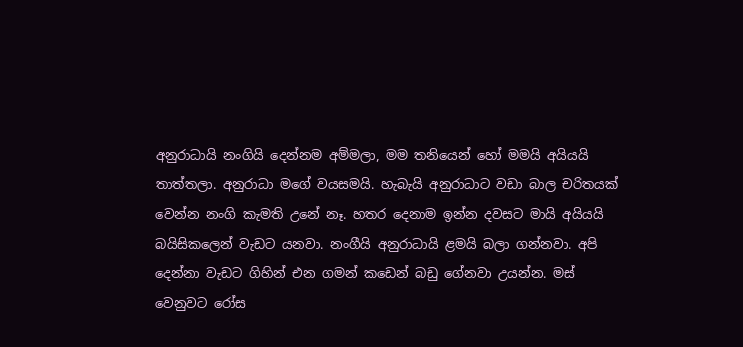අනුරාධායි නංගියි දෙන්නම අම්මලා, මම තනියෙන් හෝ මමයි අයියයි තාත්තලා. අනුරාධා මගේ වයසමයි. හැබැයි අනුරාධාට වඩා බාල චරිතයක් වෙන්න නංගි කැමති උනේ නෑ. හතර දෙනාම ඉන්න දවසට මායි අයියයි බයිසිකලෙන් වැඩට යනවා. නංගීයි අනුරාධායි ළමයි බලා ගන්නවා. අපි දෙන්නා වැඩට ගිහින් එන ගමන් කඩෙන් බඩු ගේනවා උයන්න. මස් වෙනුවට රෝස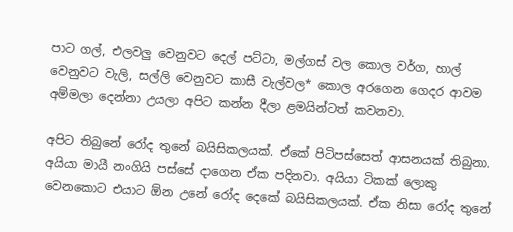පාට ගල්, එලවලු වෙනුවට දෙල් පට්ටා, මල්ගස් වල කොල වර්ග, හාල් වෙනුවට වැලි, සල්ලි වෙනුවට කාසී වැල්වල* කොල අරගෙන ගෙදර ආවම අම්මලා දෙන්නා උයලා අපිට කන්න දීලා ළමයින්ටත් කවනවා.

අපිට තිබුනේ රෝද තුනේ බයිසිකලයක්. ඒකේ පිටිපස්සෙත් ආසනයක් තිබුනා. අයියා මායී නංගියි පස්සේ දාගෙන ඒක පදිනවා. අයියා ටිකක් ලොකු වෙනකොට එයාට ඕන උනේ රෝද දෙකේ බයිසිකලයක්. ඒක නිසා රෝද තුනේ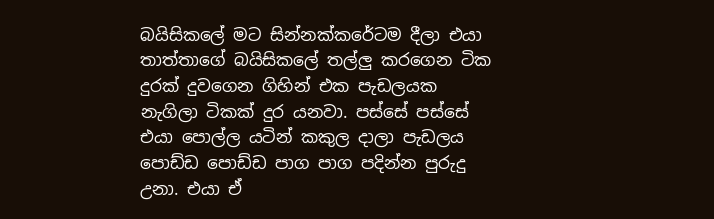බයිසිකලේ මට සින්නක්කරේටම දීලා එයා තාත්තාගේ බයිසිකලේ තල්ලු කරගෙන ටික දුරක් දුවගෙන ගිහින් එක පැඩලයක නැගිලා ටිකක් දුර යනවා. පස්සේ පස්සේ එයා පොල්ල යටින් කකුල දාලා පැඩලය පොඩ්ඩ පොඩ්ඩ පාග පාග පදින්න පුරුදු උනා. එයා ඒ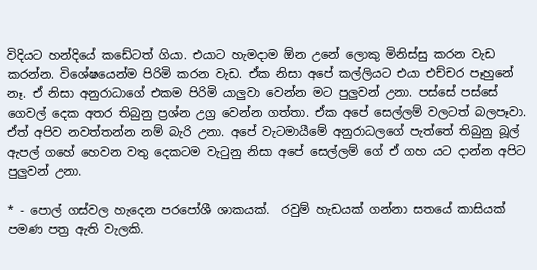විදියට හන්දියේ කඩේටත් ගියා. එයාට හැමදාම ඕන උනේ ලොකු මිනිස්සු කරන වැඩ කරන්න. විශේෂයෙන්ම පිරිමි කරන වැඩ. ඒක නිසා අපේ කල්ලියට එයා එච්චර පෑහුනේ නෑ. ඒ නිසා අනුරාධාගේ එකම පිරිමි යාලුවා වෙන්න මට පුලුවන් උනා. පස්සේ පස්සේ ගෙවල් දෙක අතර තිබුනු ප්‍රශ්න උග්‍ර වෙන්න ගත්තා. ඒක අපේ සෙල්ලම් වලටත් බලපෑවා. ඒත් අපිව නවත්තන්න නම් බැරි උනා. අපේ වැටමායීමේ අනුරාධලගේ පැත්තේ තිබුනු බූල් ඇපල් ගහේ හෙවන වතු දෙකටම වැටුනු නිසා අපේ සෙල්ලම් ගේ ඒ ගහ යට දාන්න අපිට පුලුවන් උනා.

* - පොල් ගස්වල හැදෙන පරපෝශී ශාකයක්.  රවුම් හැඩයක් ගන්නා සතයේ කාසියක් පමණ පත්‍ර ඇති වැලකි.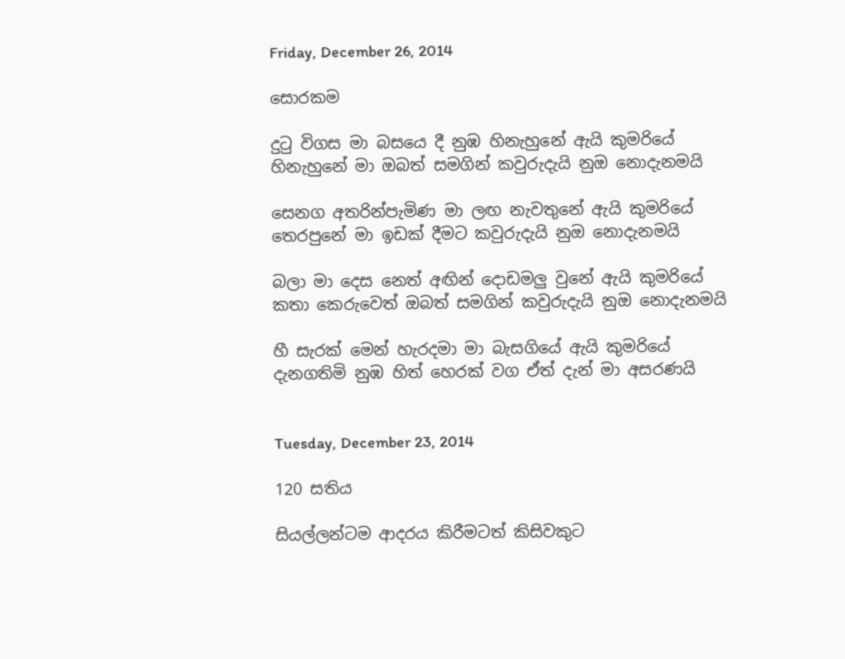Friday, December 26, 2014

සොරකම

දුටු විගස මා බසයෙ දී නුඹ හිනැහුනේ ඇයි කුමරියේ
හිනැහුනේ මා ඔබත් සමගින් කවුරුදැයි නුඔ නොදැනමයි

සෙනග අතරින්පැමිණ මා ලඟ නැවතුනේ ඇයි කුමරියේ
තෙරපුනේ මා ඉඩක් දීමට කවුරුදැයි නුඔ නොදැනමයි

බලා මා දෙස නෙත් අඟින් දොඩමලු වුනේ ඇයි කුමරියේ
කතා කෙරුවෙත් ඔබත් සමගින් කවුරුදැයි නුඔ නොදැනමයි

හී සැරක් මෙන් හැරදමා මා බැසගියේ ඇයි කුමරියේ
දැනගතිමි නුඹ හිත් හෙරක් වග ඒත් දැන් මා අසරණයි


Tuesday, December 23, 2014

120 සතිය

සියල්ලන්ටම ආදරය කිරීමටත් කිසිවකුට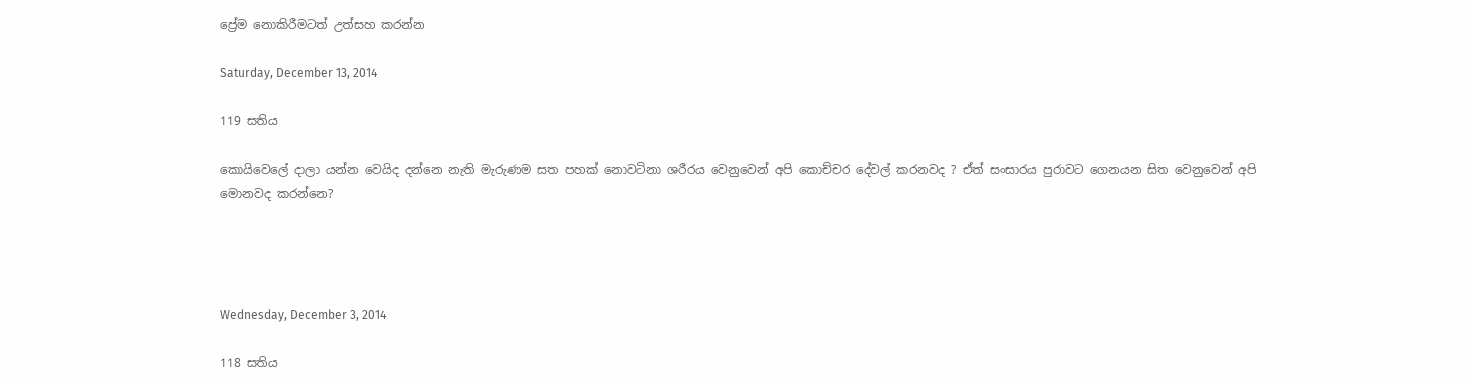ප්‍රේම නොකිරීමටත් උත්සහ කරන්න

Saturday, December 13, 2014

119 සතිය

කොයිවෙලේ දාලා යන්න වෙයිද දන්නෙ නැති මැරුණම සත පහක් නොවටිනා ශරීරය වෙනුවෙන් අපි කොච්චර දේවල් කරනවද ? ඒත් සංසාරය පුරාවට ගෙනයන සිත වෙනුවෙන් අපි මොනවද කරන්නෙ?




Wednesday, December 3, 2014

118 සතිය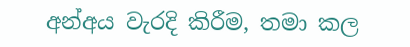අන්අය වැරදි කිරීම, තමා කල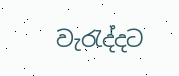වැරැද්දට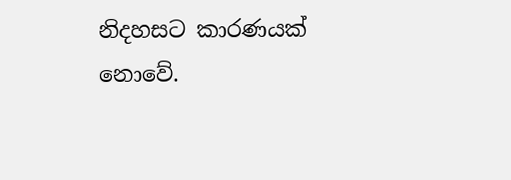නිදහසට කාරණයක් නොවේ.